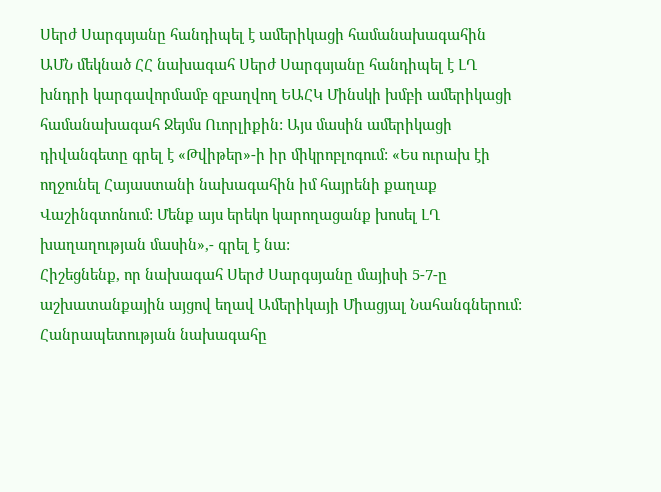Սերժ Սարգսյանը հանդիպել է ամերիկացի համանախագահին
ԱՄՆ մեկնած ՀՀ նախագահ Սերժ Սարգսյանը հանդիպել է ԼՂ խնդրի կարգավորմամբ զբաղվող ԵԱՀԿ Մինսկի խմբի ամերիկացի համանախագահ Ջեյմս Ուորլիքին: Այս մասին ամերիկացի դիվանգետը գրել է «Թվիթեր»-ի իր միկրոբլոգում: «Ես ուրախ էի ողջունել Հայաստանի նախագահին իմ հայրենի քաղաք Վաշինգտոնում: Մենք այս երեկո կարողացանք խոսել ԼՂ խաղաղության մասին»,- գրել է նա:
Հիշեցնենք, որ նախագահ Սերժ Սարգսյանը մայիսի 5-7-ը աշխատանքային այցով եղավ Ամերիկայի Միացյալ Նահանգներում: Հանրապետության նախագահը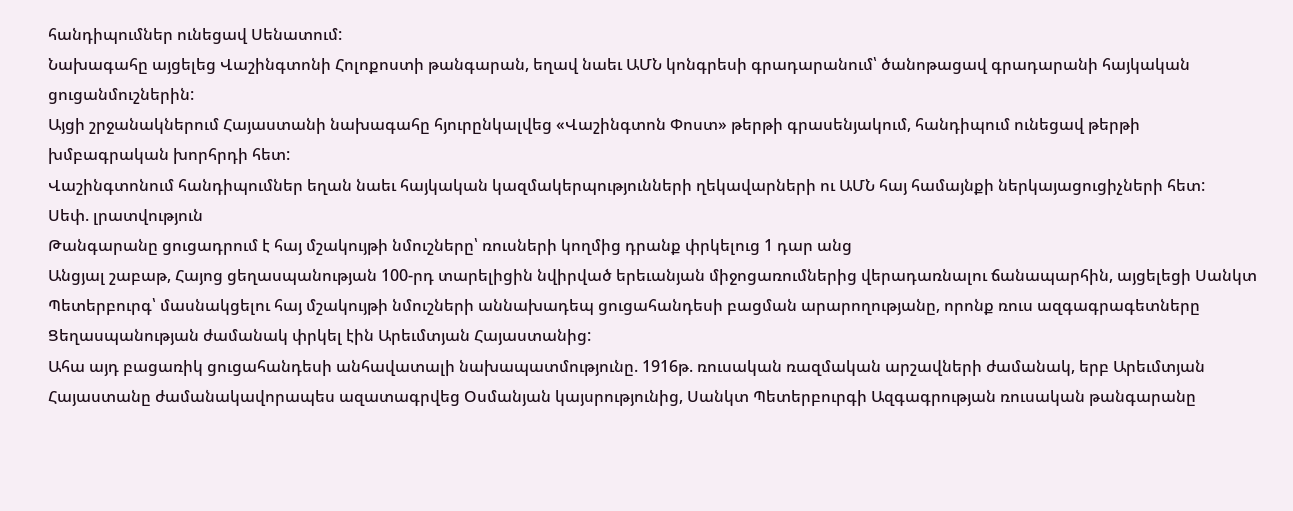հանդիպումներ ունեցավ Սենատում:
Նախագահը այցելեց Վաշինգտոնի Հոլոքոստի թանգարան, եղավ նաեւ ԱՄՆ կոնգրեսի գրադարանում՝ ծանոթացավ գրադարանի հայկական ցուցանմուշներին:
Այցի շրջանակներում Հայաստանի նախագահը հյուրընկալվեց «Վաշինգտոն Փոստ» թերթի գրասենյակում, հանդիպում ունեցավ թերթի խմբագրական խորհրդի հետ:
Վաշինգտոնում հանդիպումներ եղան նաեւ հայկական կազմակերպությունների ղեկավարների ու ԱՄՆ հայ համայնքի ներկայացուցիչների հետ:
Սեփ. լրատվություն
Թանգարանը ցուցադրում է հայ մշակույթի նմուշները՝ ռուսների կողմից դրանք փրկելուց 1 դար անց
Անցյալ շաբաթ, Հայոց ցեղասպանության 100-րդ տարելիցին նվիրված երեւանյան միջոցառումներից վերադառնալու ճանապարհին, այցելեցի Սանկտ Պետերբուրգ՝ մասնակցելու հայ մշակույթի նմուշների աննախադեպ ցուցահանդեսի բացման արարողությանը, որոնք ռուս ազգագրագետները Ցեղասպանության ժամանակ փրկել էին Արեւմտյան Հայաստանից:
Ահա այդ բացառիկ ցուցահանդեսի անհավատալի նախապատմությունը. 1916թ. ռուսական ռազմական արշավների ժամանակ, երբ Արեւմտյան Հայաստանը ժամանակավորապես ազատագրվեց Օսմանյան կայսրությունից, Սանկտ Պետերբուրգի Ազգագրության ռուսական թանգարանը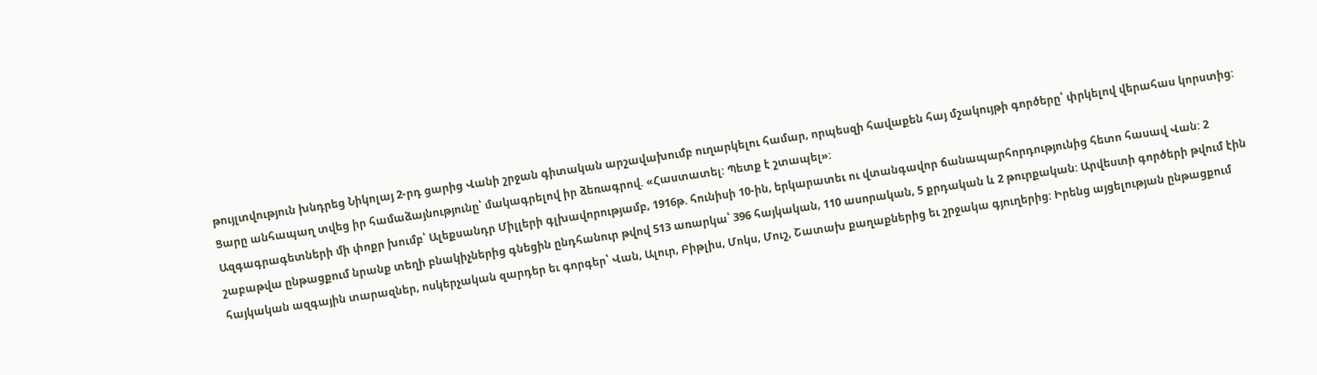թույլտվություն խնդրեց Նիկոլայ 2-րդ ցարից Վանի շրջան գիտական արշավախումբ ուղարկելու համար, որպեսզի հավաքեն հայ մշակույթի գործերը՝ փրկելով վերահաս կորստից: Ցարը անհապաղ տվեց իր համաձայնությունը՝ մակագրելով իր ձեռագրով. «Հաստատել: Պետք է շտապել»:
Ազգագրագետների մի փոքր խումբ՝ Ալեքսանդր Միլլերի գլխավորությամբ, 1916թ. հունիսի 10-ին, երկարատեւ ու վտանգավոր ճանապարհորդությունից հետո հասավ Վան: 2 շաբաթվա ընթացքում նրանք տեղի բնակիչներից գնեցին ընդհանուր թվով 513 առարկա՝ 396 հայկական, 110 ասորական, 5 քրդական և 2 թուրքական: Արվեստի գործերի թվում էին հայկական ազգային տարազներ, ոսկերչական զարդեր եւ գորգեր՝ Վան, Ալուր, Բիթլիս, Մոկս, Մուշ, Շատախ քաղաքներից եւ շրջակա գյուղերից: Իրենց այցելության ընթացքում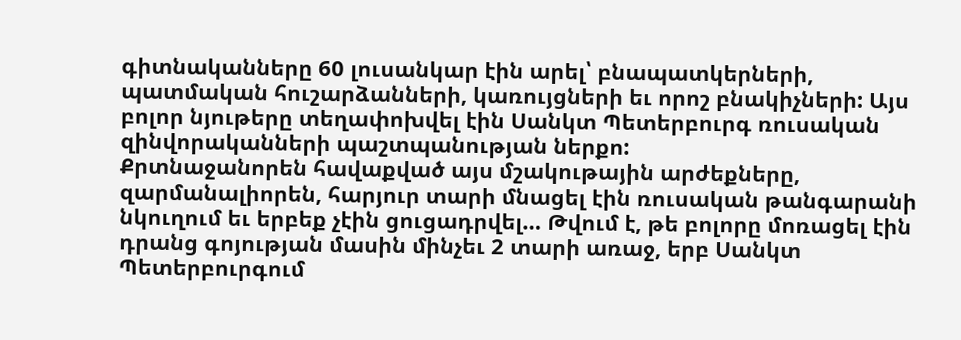գիտնականները 60 լուսանկար էին արել՝ բնապատկերների, պատմական հուշարձանների, կառույցների եւ որոշ բնակիչների: Այս բոլոր նյութերը տեղափոխվել էին Սանկտ Պետերբուրգ ռուսական զինվորականների պաշտպանության ներքո:
Քրտնաջանորեն հավաքված այս մշակութային արժեքները, զարմանալիորեն, հարյուր տարի մնացել էին ռուսական թանգարանի նկուղում եւ երբեք չէին ցուցադրվել… Թվում է, թե բոլորը մոռացել էին դրանց գոյության մասին մինչեւ 2 տարի առաջ, երբ Սանկտ Պետերբուրգում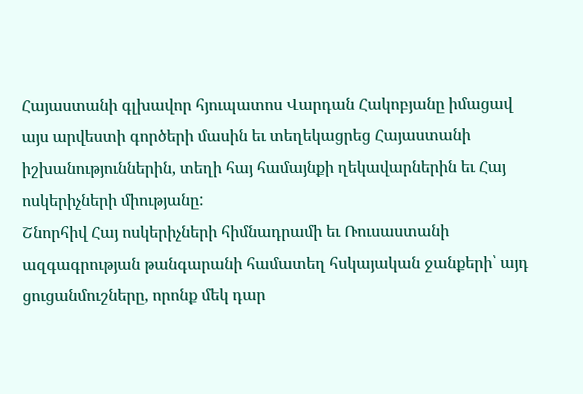Հայաստանի գլխավոր հյուպատոս Վարդան Հակոբյանը իմացավ այս արվեստի գործերի մասին եւ տեղեկացրեց Հայաստանի իշխանություններին, տեղի հայ համայնքի ղեկավարներին եւ Հայ ոսկերիչների միությանը:
Շնորհիվ Հայ ոսկերիչների հիմնադրամի եւ Ռուսաստանի ազգագրության թանգարանի համատեղ հսկայական ջանքերի՝ այդ ցուցանմուշները, որոնք մեկ դար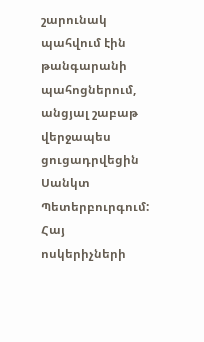շարունակ պահվում էին թանգարանի պահոցներում, անցյալ շաբաթ վերջապես ցուցադրվեցին Սանկտ Պետերբուրգում: Հայ ոսկերիչների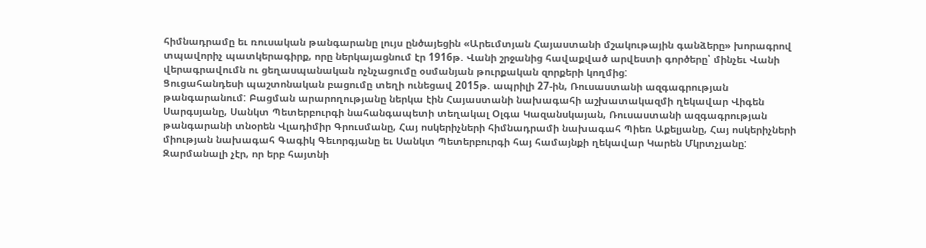հիմնադրամը եւ ռուսական թանգարանը լույս ընծայեցին «Արեւմտյան Հայաստանի մշակութային գանձերը» խորագրով տպավորիչ պատկերագիրք, որը ներկայացնում էր 1916թ. Վանի շրջանից հավաքված արվեստի գործերը՝ մինչեւ Վանի վերագրավումն ու ցեղասպանական ոչնչացումը օսմանյան թուրքական զորքերի կողմից:
Ցուցահանդեսի պաշտոնական բացումը տեղի ունեցավ 2015թ. ապրիլի 27-ին, Ռուսաստանի ազգագրության թանգարանում: Բացման արարողությանը ներկա էին Հայաստանի նախագահի աշխատակազմի ղեկավար Վիգեն Սարգսյանը, Սանկտ Պետերբուրգի նահանգապետի տեղակալ Օլգա Կազանսկայան, Ռուսաստանի ազգագրության թանգարանի տնօրեն Վլադիմիր Գրուսմանը, Հայ ոսկերիչների հիմնադրամի նախագահ Պիեռ Աքելյանը, Հայ ոսկերիչների միության նախագահ Գագիկ Գեւորգյանը եւ Սանկտ Պետերբուրգի հայ համայնքի ղեկավար Կարեն Մկրտչյանը:
Զարմանալի չէր, որ երբ հայտնի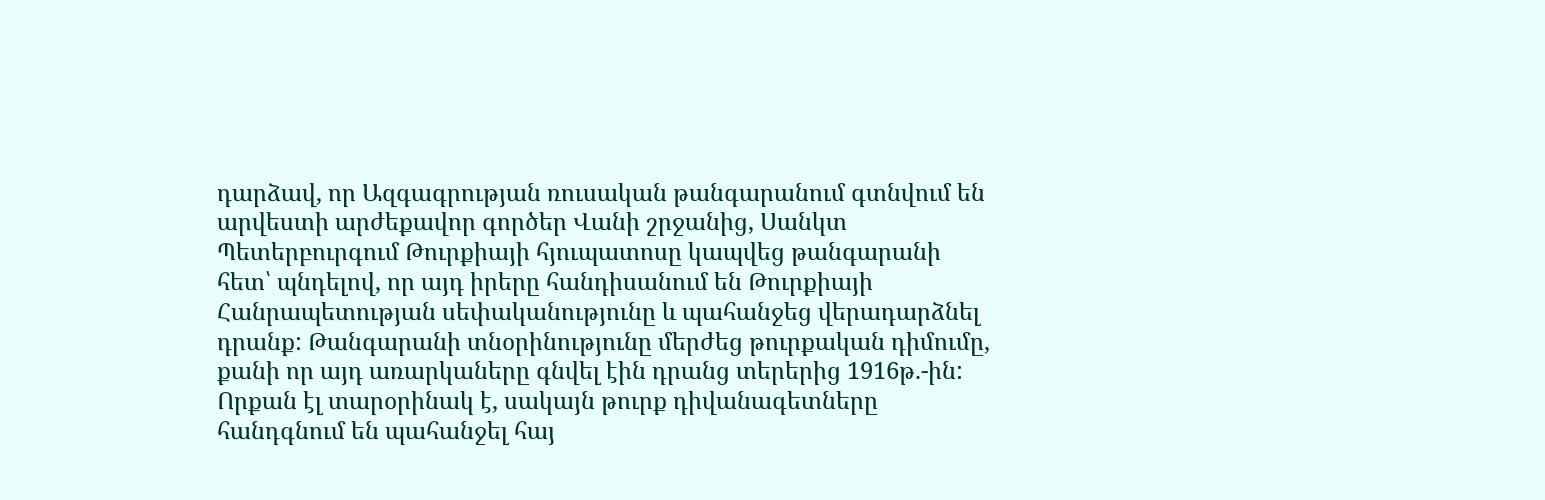դարձավ, որ Ազգագրության ռուսական թանգարանում գտնվում են արվեստի արժեքավոր գործեր Վանի շրջանից, Սանկտ Պետերբուրգում Թուրքիայի հյուպատոսը կապվեց թանգարանի հետ՝ պնդելով, որ այդ իրերը հանդիսանում են Թուրքիայի Հանրապետության սեփականությունը և պահանջեց վերադարձնել դրանք: Թանգարանի տնօրինությունը մերժեց թուրքական դիմումը, քանի որ այդ առարկաները գնվել էին դրանց տերերից 1916թ.-ին:
Որքան էլ տարօրինակ է, սակայն թուրք դիվանագետները հանդգնում են պահանջել հայ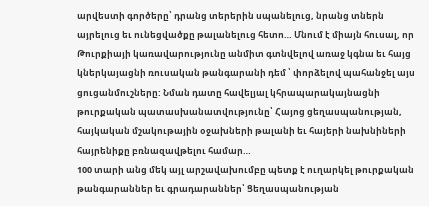արվեստի գործերը՝ դրանց տերերին սպանելուց, նրանց տներն այրելուց եւ ունեցվածքը թալանելուց հետո… Մնում է միայն հուսալ, որ Թուրքիայի կառավարությունը անմիտ գտնվելով առաջ կգնա եւ հայց կներկայացնի ռուսական թանգարանի դեմ ՝ փորձելով պահանջել այս ցուցանմուշները: Նման դատը հավելյալ կհրապարակայնացնի թուրքական պատասխանատվությունը՝ Հայոց ցեղասպանության, հայկական մշակութային օջախների թալանի եւ հայերի նախնիների հայրենիքը բռնազավթելու համար…
100 տարի անց մեկ այլ արշավախումբը պետք է ուղարկել թուրքական թանգարաններ եւ գրադարաններ՝ Ցեղասպանության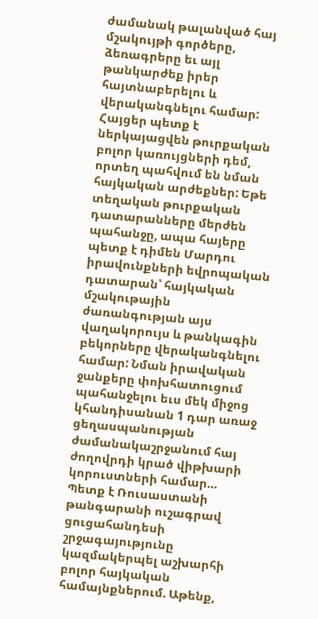ժամանակ թալանված հայ մշակույթի գործերը, ձեռագրերը եւ այլ թանկարժեք իրեր հայտնաբերելու և վերականգնելու համար: Հայցեր պետք է ներկայացվեն թուրքական բոլոր կառույցների դեմ, որտեղ պահվում են նման հայկական արժեքներ: Եթե տեղական թուրքական դատարանները մերժեն պահանջը, ապա հայերը պետք է դիմեն Մարդու իրավունքների եվրոպական դատարան՝ հայկական մշակութային ժառանգության այս վաղակորույս և թանկագին բեկորները վերականգնելու համար: Նման իրավական ջանքերը փոխհատուցում պահանջելու եւս մեկ միջոց կհանդիսանան 1 դար առաջ ցեղասպանության ժամանակաշրջանում հայ ժողովրդի կրած վիթխարի կորուստների համար…
Պետք է Ռուսաստանի թանգարանի ուշագրավ ցուցահանդեսի շրջագայությունը կազմակերպել աշխարհի բոլոր հայկական համայնքներում. Աթենք,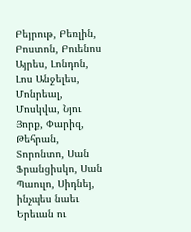Բեյրութ, Բեռլին, Բոստոն, Բուենոս Այրես, Լոնդոն, Լոս Անջելես, Մոնրեալ, Մոսկվա, Նյու Յորք, Փարիզ, Թեհրան, Տորոնտո, Սան Ֆրանցիսկո, Սան Պաուլո, Սիդնեյ, ինչպես նաեւ Երեւան ու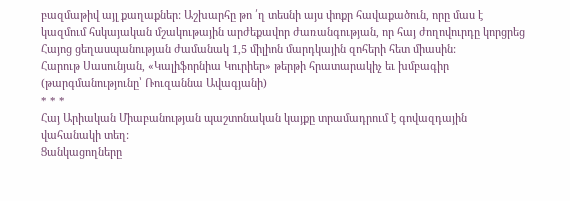բազմաթիվ այլ քաղաքներ: Աշխարհը թո ՛ղ տեսնի այս փոքր հավաքածուն, որը մաս է կազմում հսկայական մշակութային արժեքավոր ժառանգության, որ հայ ժողովուրդը կորցրեց Հայոց ցեղասպանության ժամանակ 1,5 միլիոն մարդկային զոհերի հետ միասին:
Հարութ Սասունյան, «Կալիֆորնիա Կուրիեր» թերթի հրատարակիչ եւ խմբագիր (թարգմանությունը՝ Ռուզաննա Ավագյանի)
* * *
Հայ Արիական Միաբանության պաշտոնական կայքը տրամադրում է գովազդային վահանակի տեղ:
Ցանկացողները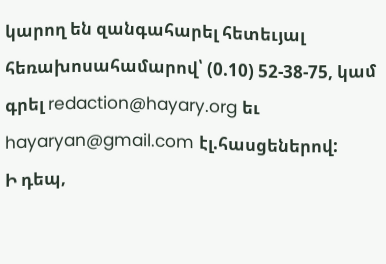կարող են զանգահարել հետեւյալ հեռախոսահամարով՝ (0.10) 52-38-75, կամ գրել redaction@hayary.org եւ hayaryan@gmail.com էլ.հասցեներով:
Ի դեպ,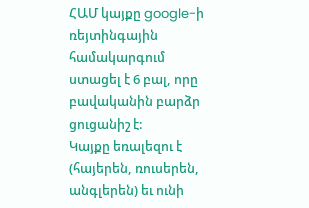ՀԱՄ կայքը google-ի ռեյտինգային համակարգում ստացել է 6 բալ, որը բավականին բարձր ցուցանիշ է:
Կայքը եռալեզու է (հայերեն, ռուսերեն, անգլերեն) եւ ունի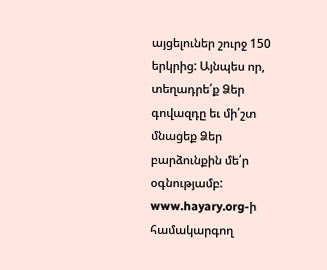այցելուներ շուրջ 150 երկրից: Այնպես որ, տեղադրե՛ք Ձեր գովազդը եւ մի՛շտ մնացեք Ձեր բարձունքին մե՛ր օգնությամբ:
www.hayary.org-ի համակարգող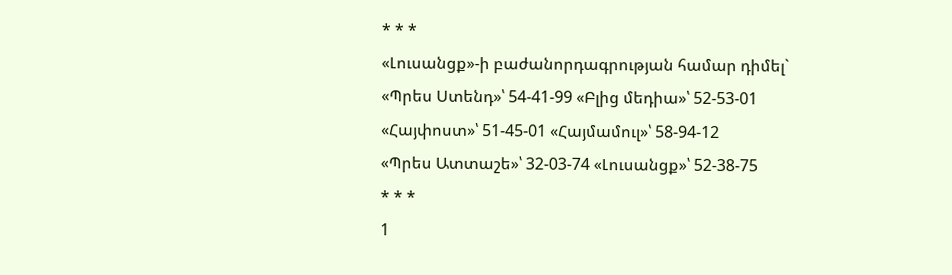* * *
«Լուսանցք»-ի բաժանորդագրության համար դիմել`
«Պրես Ստենդ»՝ 54-41-99 «Բլից մեդիա»՝ 52-53-01
«Հայփոստ»՝ 51-45-01 «Հայմամուլ»՝ 58-94-12
«Պրես Ատտաշե»՝ 32-03-74 «Լուսանցք»՝ 52-38-75
* * *
1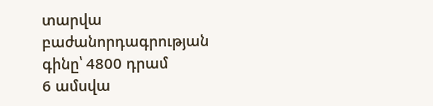տարվա բաժանորդագրության գինը՝ 4800 դրամ
6 ամսվա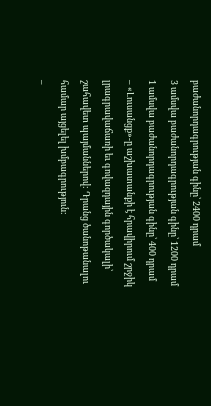բաժանորդագրության գինը՝ 2400 դրամ
3 ամսվա բաժանորդագրության գինը՝ 1200 դրամ
1 ամսվա բաժանորդագրության գինը՝ 400 դրամ
– «Լուսանցք»-ը աշխատանքի է հրավիրում շրջիկ լրագրավաճառի եւ գովազդային գործակալի՝ շահավետ պայմաններով: Դրանց ծանոթանալու համար այցելել խմբագրություն:
–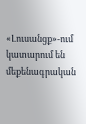«Լուսանցք»-ում կատարում են մեքենագրական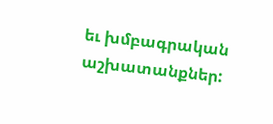եւ խմբագրական աշխատանքներ: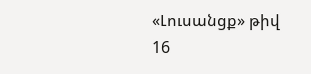«Լուսանցք» թիվ 16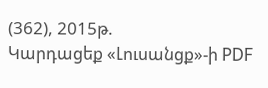(362), 2015թ.
Կարդացեք «Լուսանցք»-ի PDF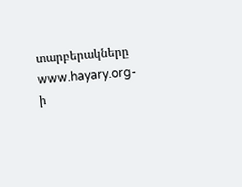տարբերակները www.hayary.org-ի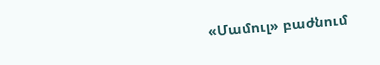«Մամուլ» բաժնում